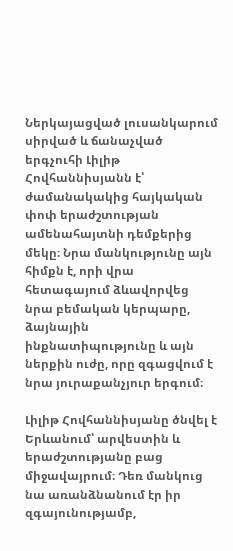Ներկայացված լուսանկարում սիրված և ճանաչված երգչուհի Լիլիթ Հովհաննիսյանն է՝ ժամանակակից հայկական փոփ երաժշտության ամենահայտնի դեմքերից մեկը։ Նրա մանկությունը այն հիմքն է, որի վրա հետագայում ձևավորվեց նրա բեմական կերպարը, ձայնային ինքնատիպությունը և այն ներքին ուժը, որը զգացվում է նրա յուրաքանչյուր երգում։

Լիլիթ Հովհաննիսյանը ծնվել է Երևանում՝ արվեստին և երաժշտությանը բաց միջավայրում։ Դեռ մանկուց նա առանձնանում էր իր զգայունությամբ,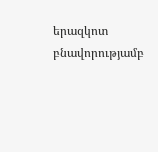երազկոտ բնավորությամբ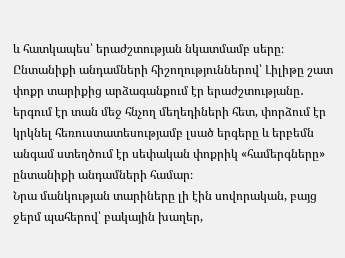և հատկապես՝ երաժշտության նկատմամբ սերը։ Ընտանիքի անդամների հիշողություններով՝ Լիլիթը շատ փոքր տարիքից արձագանքում էր երաժշտությանը․ երգում էր տան մեջ հնչող մեղեդիների հետ, փորձում էր կրկնել հեռուստատեսությամբ լսած երգերը և երբեմն անգամ ստեղծում էր սեփական փոքրիկ «համերգները» ընտանիքի անդամների համար։
Նրա մանկության տարիները լի էին սովորական, բայց ջերմ պահերով՝ բակային խաղեր,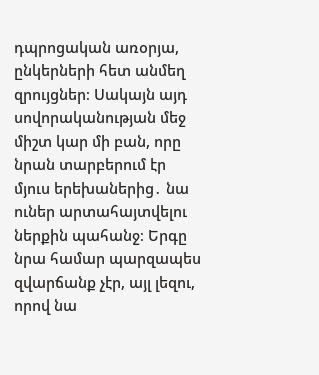դպրոցական առօրյա, ընկերների հետ անմեղ զրույցներ։ Սակայն այդ սովորականության մեջ միշտ կար մի բան, որը նրան տարբերում էր մյուս երեխաներից․ նա ուներ արտահայտվելու ներքին պահանջ։ Երգը նրա համար պարզապես զվարճանք չէր, այլ լեզու, որով նա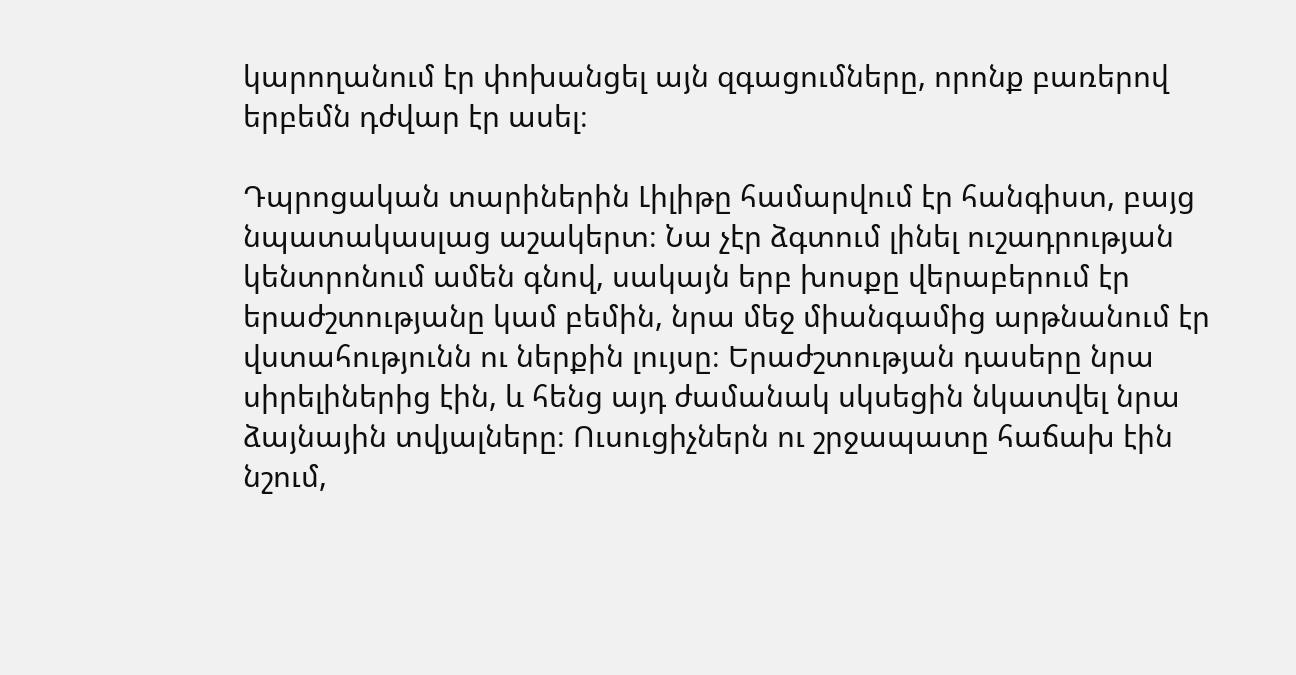կարողանում էր փոխանցել այն զգացումները, որոնք բառերով երբեմն դժվար էր ասել։

Դպրոցական տարիներին Լիլիթը համարվում էր հանգիստ, բայց նպատակասլաց աշակերտ։ Նա չէր ձգտում լինել ուշադրության կենտրոնում ամեն գնով, սակայն երբ խոսքը վերաբերում էր երաժշտությանը կամ բեմին, նրա մեջ միանգամից արթնանում էր վստահությունն ու ներքին լույսը։ Երաժշտության դասերը նրա սիրելիներից էին, և հենց այդ ժամանակ սկսեցին նկատվել նրա ձայնային տվյալները։ Ուսուցիչներն ու շրջապատը հաճախ էին նշում,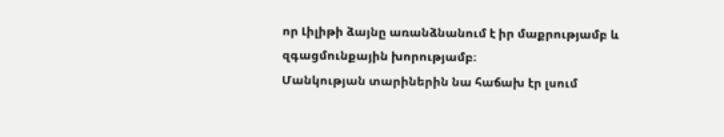որ Լիլիթի ձայնը առանձնանում է իր մաքրությամբ և զգացմունքային խորությամբ։
Մանկության տարիներին նա հաճախ էր լսում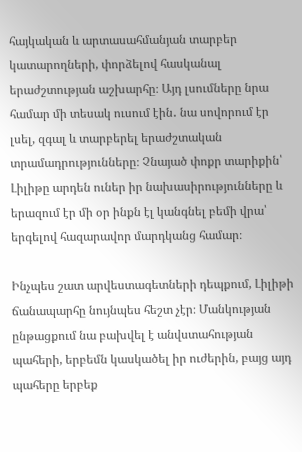հայկական և արտասահմանյան տարբեր կատարողների, փորձելով հասկանալ երաժշտության աշխարհը։ Այդ լսումները նրա համար մի տեսակ ուսում էին․ նա սովորում էր լսել, զգալ և տարբերել երաժշտական տրամադրությունները։ Չնայած փոքր տարիքին՝ Լիլիթը արդեն ուներ իր նախասիրությունները և երազում էր մի օր ինքն էլ կանգնել բեմի վրա՝ երգելով հազարավոր մարդկանց համար։

Ինչպես շատ արվեստագետների դեպքում, Լիլիթի ճանապարհը նույնպես հեշտ չէր։ Մանկության ընթացքում նա բախվել է անվստահության պահերի, երբեմն կասկածել իր ուժերին, բայց այդ պահերը երբեք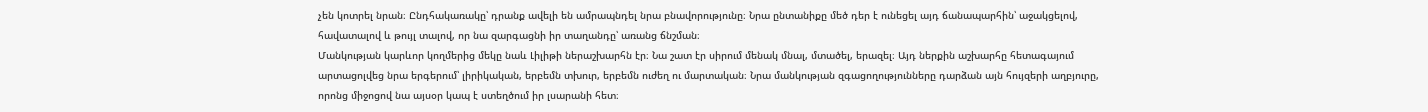չեն կոտրել նրան։ Ընդհակառակը՝ դրանք ավելի են ամրապնդել նրա բնավորությունը։ Նրա ընտանիքը մեծ դեր է ունեցել այդ ճանապարհին՝ աջակցելով, հավատալով և թույլ տալով, որ նա զարգացնի իր տաղանդը՝ առանց ճնշման։
Մանկության կարևոր կողմերից մեկը նաև Լիլիթի ներաշխարհն էր։ Նա շատ էր սիրում մենակ մնալ, մտածել, երազել։ Այդ ներքին աշխարհը հետագայում արտացոլվեց նրա երգերում՝ լիրիկական, երբեմն տխուր, երբեմն ուժեղ ու մարտական։ Նրա մանկության զգացողությունները դարձան այն հույզերի աղբյուրը, որոնց միջոցով նա այսօր կապ է ստեղծում իր լսարանի հետ։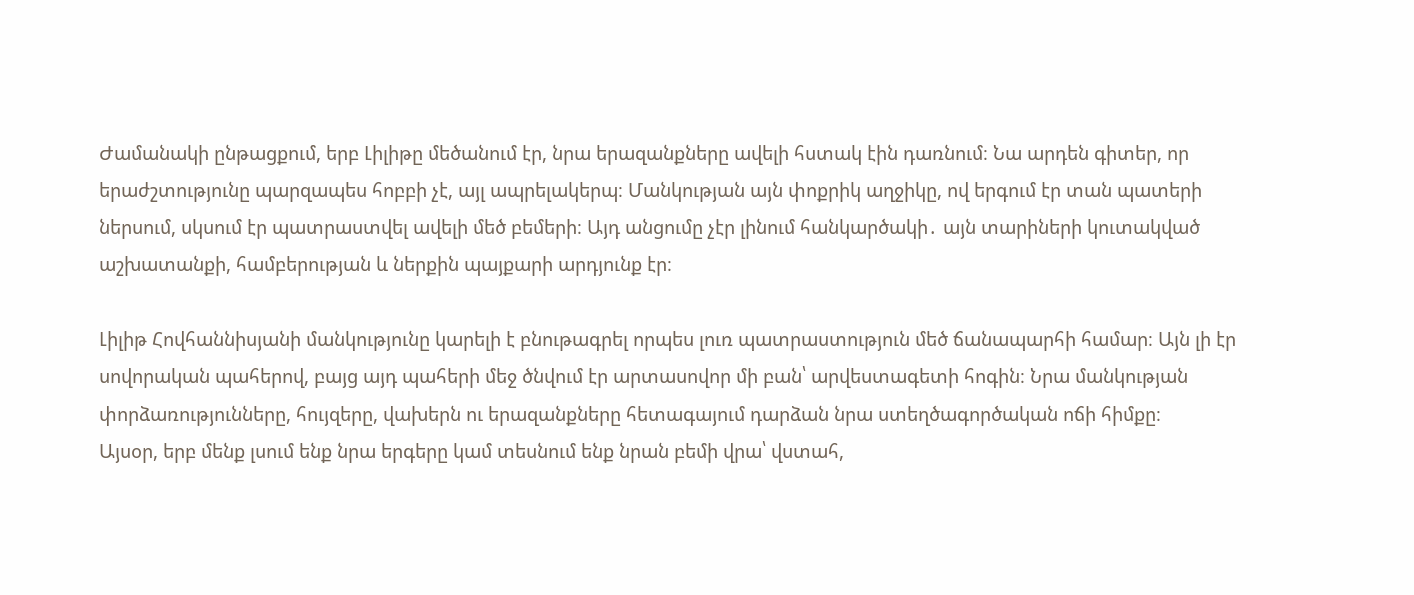Ժամանակի ընթացքում, երբ Լիլիթը մեծանում էր, նրա երազանքները ավելի հստակ էին դառնում։ Նա արդեն գիտեր, որ երաժշտությունը պարզապես հոբբի չէ, այլ ապրելակերպ։ Մանկության այն փոքրիկ աղջիկը, ով երգում էր տան պատերի ներսում, սկսում էր պատրաստվել ավելի մեծ բեմերի։ Այդ անցումը չէր լինում հանկարծակի․ այն տարիների կուտակված աշխատանքի, համբերության և ներքին պայքարի արդյունք էր։

Լիլիթ Հովհաննիսյանի մանկությունը կարելի է բնութագրել որպես լուռ պատրաստություն մեծ ճանապարհի համար։ Այն լի էր սովորական պահերով, բայց այդ պահերի մեջ ծնվում էր արտասովոր մի բան՝ արվեստագետի հոգին։ Նրա մանկության փորձառությունները, հույզերը, վախերն ու երազանքները հետագայում դարձան նրա ստեղծագործական ոճի հիմքը։
Այսօր, երբ մենք լսում ենք նրա երգերը կամ տեսնում ենք նրան բեմի վրա՝ վստահ,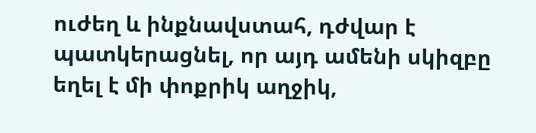ուժեղ և ինքնավստահ, դժվար է պատկերացնել, որ այդ ամենի սկիզբը եղել է մի փոքրիկ աղջիկ,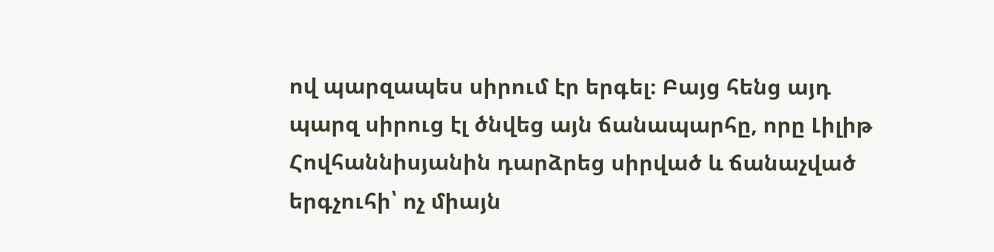ով պարզապես սիրում էր երգել։ Բայց հենց այդ պարզ սիրուց էլ ծնվեց այն ճանապարհը, որը Լիլիթ Հովհաննիսյանին դարձրեց սիրված և ճանաչված երգչուհի՝ ոչ միայն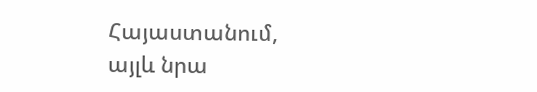Հայաստանում, այլև նրա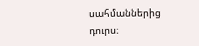սահմաններից դուրս։